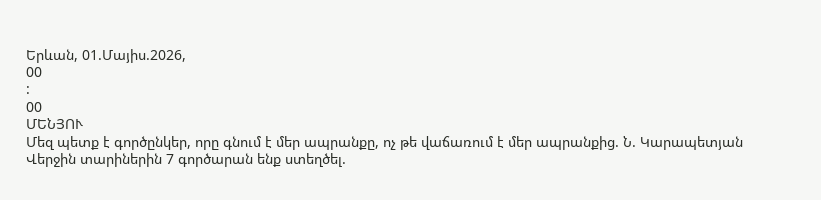Երևան, 01.Մայիս.2026,
00
:
00
ՄԵՆՅՈՒ
Մեզ պետք է գործընկեր, որը գնում է մեր ապրանքը, ոչ թե վաճառում է մեր ապրանքից. Ն. Կարապետյան Վերջին տարիներին 7 գործարան ենք ստեղծել.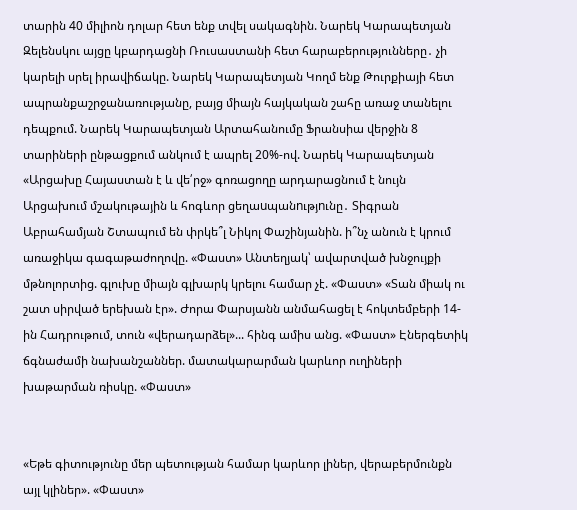տարին 40 միլիոն դոլար հետ ենք տվել սակագնին. Նարեկ Կարապետյան Զելենսկու այցը կբարդացնի Ռուսաստանի հետ հարաբերությունները․ չի կարելի սրել իրավիճակը. Նարեկ Կարապետյան Կողմ ենք Թուրքիայի հետ ապրանքաշրջանառությանը, բայց միայն հայկական շահը առաջ տանելու դեպքում. Նարեկ Կարապետյան Արտահանումը Ֆրանսիա վերջին 8 տարիների ընթացքում անկում է ապրել 20%-ով. Նարեկ Կարապետյան «Արցախը Հայաստան է և վե՛րջ» գոռացողը արդարացնում է նույն Արցախում մշակութային և հոգևոր ցեղաuպանnւթյnւնը․ Տիգրան Աբրահամյան Շտապում են փրկե՞լ Նիկոլ Փաշինյանին. ի՞նչ անուն է կրում առաջիկա գագաթաժողովը. «Փաստ» Անտեղյակ՝ ավարտված խնջույքի մթնոլորտից. գլուխը միայն գլխարկ կրելու համար չէ. «Փաստ» «Տան միակ ու շատ սիրված երեխան էր». Ժորա Փարսյանն անմահացել է հոկտեմբերի 14-ին Հադրութում, տուն «վերադարձել»... հինգ ամիս անց. «Փաստ» Էներգետիկ ճգնաժամի նախանշաններ. մատակարարման կարևոր ուղիների խաթարման ռիսկը. «Փաստ»


«Եթե գիտությունը մեր պետության համար կարևոր լիներ, վերաբերմունքն այլ կլիներ». «Փաստ»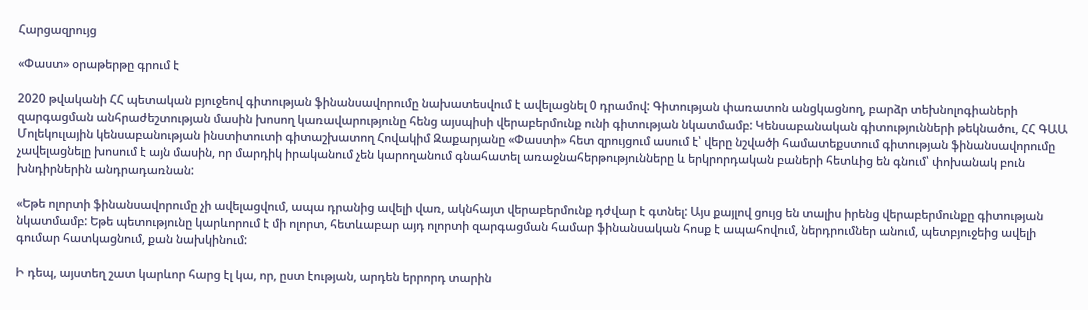Հարցազրույց

«Փաստ» օրաթերթը գրում է

2020 թվականի ՀՀ պետական բյուջեով գիտության ֆինանսավորումը նախատեսվում է ավելացնել 0 դրամով: Գիտության փառատոն անցկացնող, բարձր տեխնոլոգիաների զարգացման անհրաժեշտության մասին խոսող կառավարությունը հենց այսպիսի վերաբերմունք ունի գիտության նկատմամբ: Կենսաբանական գիտությունների թեկնածու, ՀՀ ԳԱԱ Մոլեկուլային կենսաբանության ինստիտուտի գիտաշխատող Հովակիմ Զաքարյանը «Փաստի» հետ զրույցում ասում է՝ վերը նշվածի համատեքստում գիտության ֆինանսավորումը չավելացնելը խոսում է այն մասին, որ մարդիկ իրականում չեն կարողանում գնահատել առաջնահերթությունները և երկրորդական բաների հետևից են գնում՝ փոխանակ բուն խնդիրներին անդրադառնան:

«Եթե ոլորտի ֆինանսավորումը չի ավելացվում, ապա դրանից ավելի վառ, ակնհայտ վերաբերմունք դժվար է գտնել: Այս քայլով ցույց են տալիս իրենց վերաբերմունքը գիտության նկատմամբ: Եթե պետությունը կարևորում է մի ոլորտ, հետևաբար այդ ոլորտի զարգացման համար ֆինանսական հոսք է ապահովում, ներդրումներ անում, պետբյուջեից ավելի գումար հատկացնում, քան նախկինում:

Ի դեպ, այստեղ շատ կարևոր հարց էլ կա, որ, ըստ էության, արդեն երրորդ տարին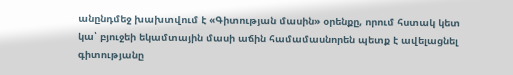անընդմեջ խախտվում է «Գիտության մասին» օրենքը, որում հստակ կետ կա՝ բյուջեի եկամտային մասի աճին համամասնորեն պետք է ավելացնել գիտությանը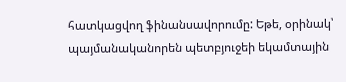հատկացվող ֆինանսավորումը: Եթե, օրինակ՝ պայմանականորեն պետբյուջեի եկամտային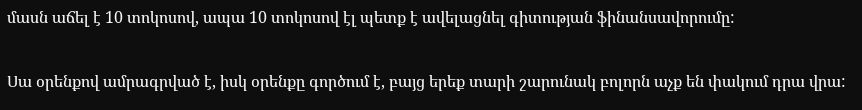մասն աճել է 10 տոկոսով, ապա 10 տոկոսով էլ պետք է ավելացնել գիտության ֆինանսավորումը:

Սա օրենքով ամրագրված է, իսկ օրենքը գործում է, բայց երեք տարի շարունակ բոլորն աչք են փակում դրա վրա: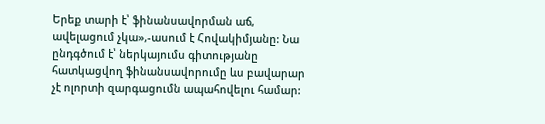Երեք տարի է՝ ֆինանսավորման աճ, ավելացում չկա»,-ասում է Հովակիմյանը: Նա ընդգծում է՝ ներկայումս գիտությանը հատկացվող ֆինանսավորումը ևս բավարար չէ ոլորտի զարգացումն ապահովելու համար: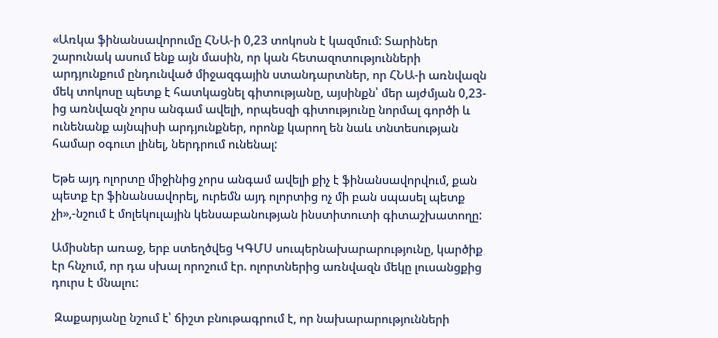«Առկա ֆինանսավորումը ՀՆԱ-ի 0,23 տոկոսն է կազմում: Տարիներ շարունակ ասում ենք այն մասին, որ կան հետազոտությունների արդյունքում ընդունված միջազգային ստանդարտներ, որ ՀՆԱ-ի առնվազն մեկ տոկոսը պետք է հատկացնել գիտությանը, այսինքն՝ մեր այժմյան 0,23-ից առնվազն չորս անգամ ավելի, որպեսզի գիտությունը նորմալ գործի և ունենանք այնպիսի արդյունքներ, որոնք կարող են նաև տնտեսության համար օգուտ լինել, ներդրում ունենալ:

Եթե այդ ոլորտը միջինից չորս անգամ ավելի քիչ է ֆինանսավորվում, քան պետք էր ֆինանսավորել, ուրեմն այդ ոլորտից ոչ մի բան սպասել պետք չի»,-նշում է մոլեկուլային կենսաբանության ինստիտուտի գիտաշխատողը:

Ամիսներ առաջ, երբ ստեղծվեց ԿԳՄՍ սուպերնախարարությունը, կարծիք էր հնչում, որ դա սխալ որոշում էր. ոլորտներից առնվազն մեկը լուսանցքից դուրս է մնալու:

 Զաքարյանը նշում է՝ ճիշտ բնութագրում է, որ նախարարությունների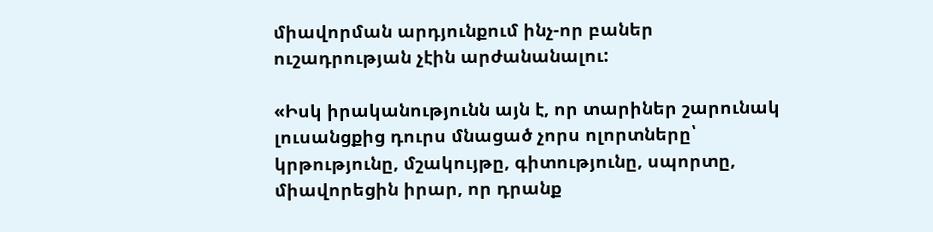միավորման արդյունքում ինչ-որ բաներ ուշադրության չէին արժանանալու:

«Իսկ իրականությունն այն է, որ տարիներ շարունակ լուսանցքից դուրս մնացած չորս ոլորտները՝ կրթությունը, մշակույթը, գիտությունը, սպորտը, միավորեցին իրար, որ դրանք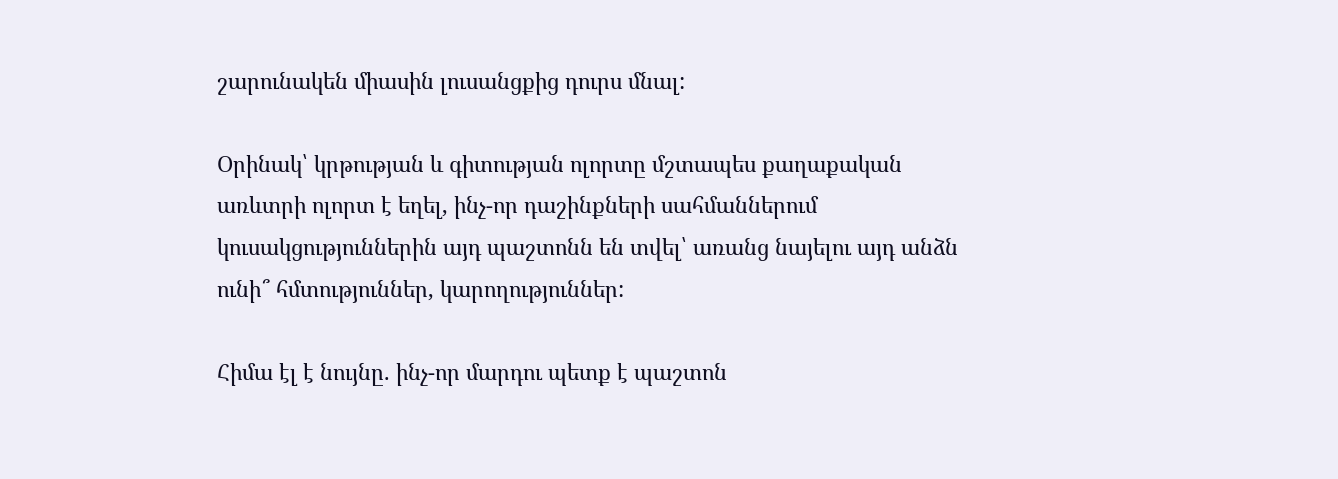շարունակեն միասին լուսանցքից դուրս մնալ:

Օրինակ՝ կրթության և գիտության ոլորտը մշտապես քաղաքական առևտրի ոլորտ է եղել, ինչ-որ դաշինքների սահմաններում կուսակցություններին այդ պաշտոնն են տվել՝ առանց նայելու այդ անձն ունի՞ հմտություններ, կարողություններ:

Հիմա էլ է նույնը. ինչ-որ մարդու պետք է պաշտոն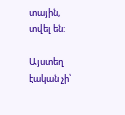տային, տվել են:

Այստեղ էական չի՝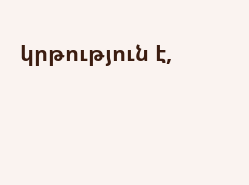կրթություն է,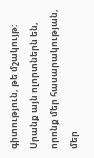գիտություն, թե մշակույթ: Սրանք այն ոլորտներն են, որոնք մեր հասարակության, մեր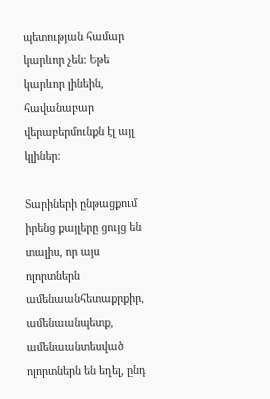պետության համար կարևոր չեն: Եթե կարևոր լինեին, հավանաբար վերաբերմունքն էլ այլ կլիներ:

Տարիների ընթացքում իրենց քայլերը ցույց են տալիս, որ այս ոլորտներն ամենաանհետաքրքիր, ամենաանպետք, ամենաանտեսված ոլորտներն են եղել, ընդ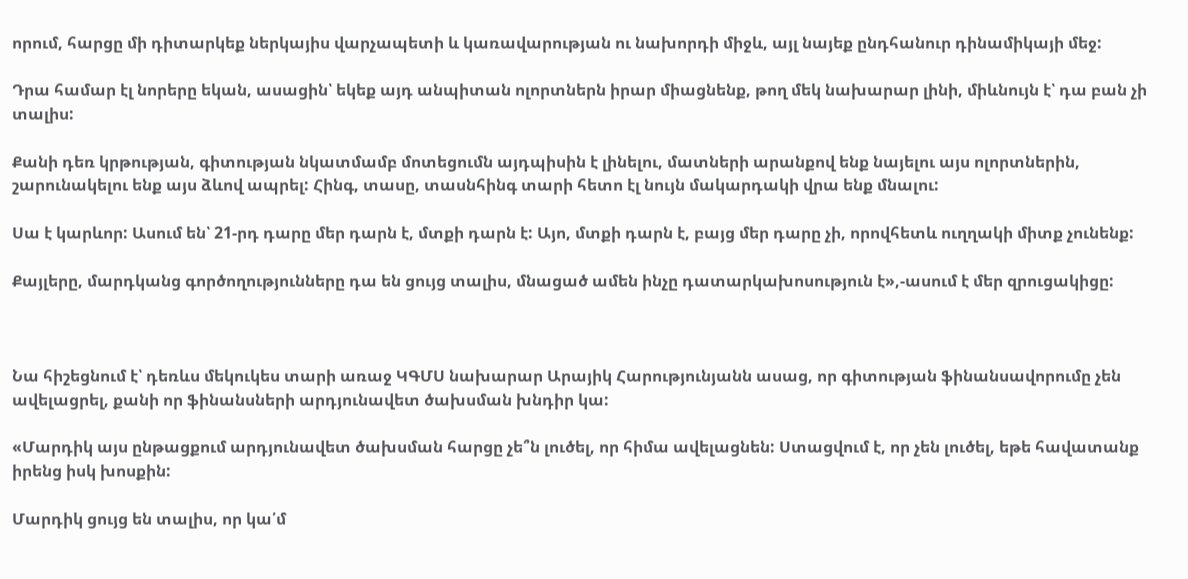որում, հարցը մի դիտարկեք ներկայիս վարչապետի և կառավարության ու նախորդի միջև, այլ նայեք ընդհանուր դինամիկայի մեջ:

Դրա համար էլ նորերը եկան, ասացին՝ եկեք այդ անպիտան ոլորտներն իրար միացնենք, թող մեկ նախարար լինի, միևնույն է՝ դա բան չի տալիս:

Քանի դեռ կրթության, գիտության նկատմամբ մոտեցումն այդպիսին է լինելու, մատների արանքով ենք նայելու այս ոլորտներին, շարունակելու ենք այս ձևով ապրել: Հինգ, տասը, տասնհինգ տարի հետո էլ նույն մակարդակի վրա ենք մնալու:

Սա է կարևոր: Ասում են՝ 21-րդ դարը մեր դարն է, մտքի դարն է: Այո, մտքի դարն է, բայց մեր դարը չի, որովհետև ուղղակի միտք չունենք:

Քայլերը, մարդկանց գործողությունները դա են ցույց տալիս, մնացած ամեն ինչը դատարկախոսություն է»,-ասում է մեր զրուցակիցը:



Նա հիշեցնում է՝ դեռևս մեկուկես տարի առաջ ԿԳՄՍ նախարար Արայիկ Հարությունյանն ասաց, որ գիտության ֆինանսավորումը չեն ավելացրել, քանի որ ֆինանսների արդյունավետ ծախսման խնդիր կա:

«Մարդիկ այս ընթացքում արդյունավետ ծախսման հարցը չե՞ն լուծել, որ հիմա ավելացնեն: Ստացվում է, որ չեն լուծել, եթե հավատանք իրենց իսկ խոսքին:

Մարդիկ ցույց են տալիս, որ կա՛մ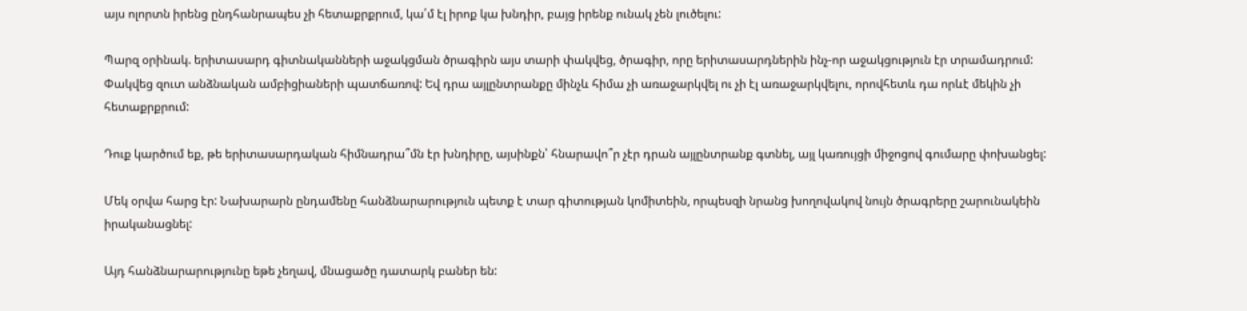այս ոլորտն իրենց ընդհանրապես չի հետաքրքրում, կա՛մ էլ իրոք կա խնդիր, բայց իրենք ունակ չեն լուծելու:

Պարզ օրինակ. երիտասարդ գիտնականների աջակցման ծրագիրն այս տարի փակվեց, ծրագիր, որը երիտասարդներին ինչ-որ աջակցություն էր տրամադրում: Փակվեց զուտ անձնական ամբիցիաների պատճառով: Եվ դրա այլընտրանքը մինչև հիմա չի առաջարկվել ու չի էլ առաջարկվելու, որովհետև դա որևէ մեկին չի հետաքրքրում:

Դուք կարծում եք, թե երիտասարդական հիմնադրա՞մն էր խնդիրը, այսինքն՝ հնարավո՞ր չէր դրան այլընտրանք գտնել, այլ կառույցի միջոցով գումարը փոխանցել:

Մեկ օրվա հարց էր: Նախարարն ընդամենը հանձնարարություն պետք է տար գիտության կոմիտեին, որպեսզի նրանց խողովակով նույն ծրագրերը շարունակեին իրականացնել:

Այդ հանձնարարությունը եթե չեղավ, մնացածը դատարկ բաներ են: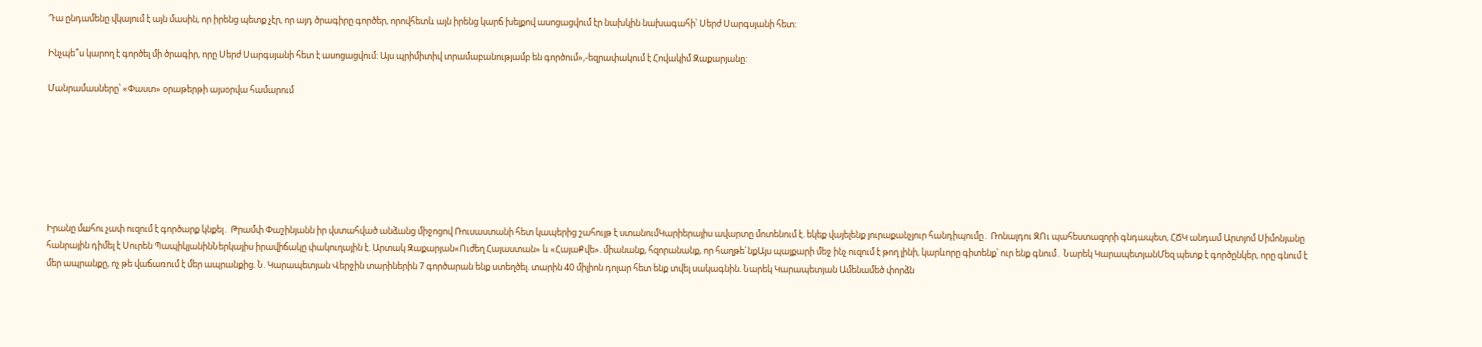Դա ընդամենը վկայում է այն մասին, որ իրենց պետք չէր, որ այդ ծրագիրը գործեր, որովհետև այն իրենց կարճ խելքով ասոցացվում էր նախկին նախագահի՝ Սերժ Սարգսյանի հետ:

Ինչպե՞ս կարող է գործել մի ծրագիր, որը Սերժ Սարգսյանի հետ է ասոցացվում: Այս պրիմիտիվ տրամաբանությամբ են գործում»,-եզրափակում է Հովակիմ Զաքարյանը:

Մանրամասները՝ «Փաստ» օրաթերթի այսօրվա համարում







Իրանը մшհու չափ ուզում է գործարք կնքել․ Թրամփ Փաշինյանն իր վստահված անձանց միջոցով Ռուսաստանի հետ կապերից շահույթ է ստանումԿարիերայիս ավարտը մոտենում է. եկեք վայելենք յուրաքանչյուր հանդիպումը․ Ռոնալդու ԶՈւ պահեստազորի գնդապետ, ՀՃԿ անդամ Արտյոմ Սիմոնյանը հանրային դիմել է Սուրեն ՊապիկյանինՆերկայիս իրավիճակը փակուղային է. Արտակ Զաքարյան«Ուժեղ Հայաստան» և «ՀայաՔվե». միանանք, հզորանանք, որ հաղթե´նքԱյս պայքարի մեջ ինչ ուզում է թող լինի, կարևորը գիտենք՝ ուր ենք գնում․ Նարեկ ԿարապետյանՄեզ պետք է գործընկեր, որը գնում է մեր ապրանքը, ոչ թե վաճառում է մեր ապրանքից. Ն. Կարապետյան Վերջին տարիներին 7 գործարան ենք ստեղծել. տարին 40 միլիոն դոլար հետ ենք տվել սակագնին. Նարեկ Կարապետյան Ամենամեծ փորձն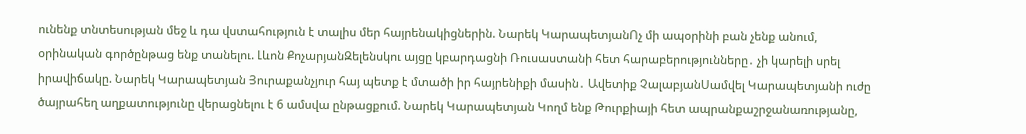ունենք տնտեսության մեջ և դա վստահություն է տալիս մեր հայրենակիցներին. Նարեկ ԿարապետյանՈչ մի ապօրինի բան չենք անում, օրինական գործընթաց ենք տանելու. Լևոն ՔոչարյանԶելենսկու այցը կբարդացնի Ռուսաստանի հետ հարաբերությունները․ չի կարելի սրել իրավիճակը. Նարեկ Կարապետյան Յուրաքանչյուր հայ պետք է մտածի իր հայրենիքի մասին․ Ավետիք ՉալաբյանՍամվել Կարապետյանի ուժը ծայրահեղ աղքատությունը վերացնելու է 6 ամսվա ընթացքում. Նարեկ Կարապետյան Կողմ ենք Թուրքիայի հետ ապրանքաշրջանառությանը,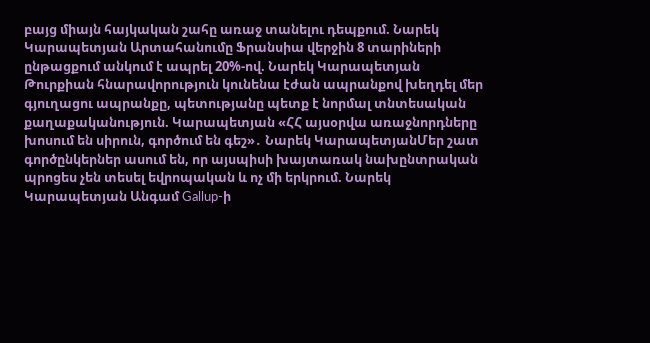բայց միայն հայկական շահը առաջ տանելու դեպքում. Նարեկ Կարապետյան Արտահանումը Ֆրանսիա վերջին 8 տարիների ընթացքում անկում է ապրել 20%-ով. Նարեկ Կարապետյան Թուրքիան հնարավորություն կունենա էժան ապրանքով խեղդել մեր գյուղացու ապրանքը, պետությանը պետք է նորմալ տնտեսական քաղաքականություն. Կարապետյան «ՀՀ այսօրվա առաջնորդները խոսում են սիրուն, գործում են գեշ»․ Նարեկ ԿարապետյանՄեր շատ գործընկերներ ասում են, որ այսպիսի խայտառակ նախընտրական պրոցես չեն տեսել եվրոպական և ոչ մի երկրում. Նարեկ Կարապետյան Անգամ Gallup-ի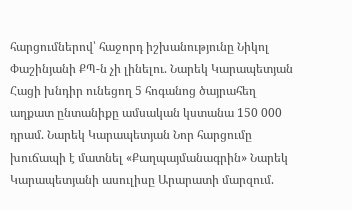հարցումներով՝ հաջորդ իշխանությունը Նիկոլ Փաշինյանի ՔՊ-ն չի լինելու. Նարեկ Կարապետյան Հացի խնդիր ունեցող 5 հոգանոց ծայրահեղ աղքատ ընտանիքը ամսական կստանա 150 000 դրամ. Նարեկ Կարապետյան Նոր հարցումը խուճապի է մատնել «Քաղպայմանագրին» Նարեկ Կարապետյանի ասուլիսը Արարատի մարզում.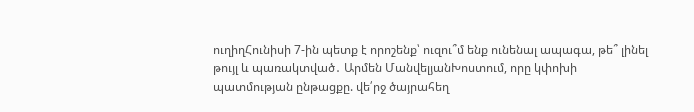ուղիղՀունիսի 7-ին պետք է որոշենք՝ ուզու՞մ ենք ունենալ ապագա, թե՞ լինել թույլ և պառակտված․ Արմեն ՄանվելյանԽոստում, որը կփոխի պատմության ընթացքը. վե՛րջ ծայրահեղ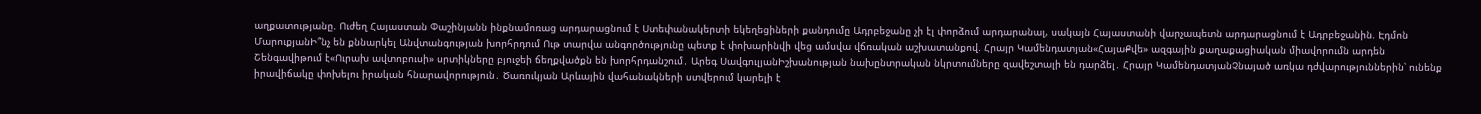աղքատությանը. Ուժեղ Հայաստան Փաշինյանն ինքնամոռաց արդարացնում է Ստեփանակերտի եկեղեցիների քանդումը Ադրբեջանը չի էլ փորձում արդարանալ, սակայն Հայաստանի վարչապետն արդարացնում է Ադրբեջանին. Էդմոն ՄարուքյանԻ՞նչ են քննարկել Անվտանգության խորհրդում Ութ տարվա անգործությունը պետք է փոխարինվի վեց ամսվա վճռական աշխատանքով. Հրայր Կամենդատյան«ՀայաՔվե» ազգային քաղաքացիական միավորումն արդեն Շենգավիթում է«Ուրախ ավտոբուսի» սրտիկները բյուջեի ճեղքվածքն են խորհրդանշում․ Արեգ ՍավգուլյանԻշխանության նախընտրական նկրտումները զավեշտալի են դարձել․ Հրայր ԿամենդատյանՉնայած առկա դժվարություններին՝ ունենք իրավիճակը փոխելու իրական հնարավորություն․ Ծառուկյան Արևային վահանակների ստվերում կարելի է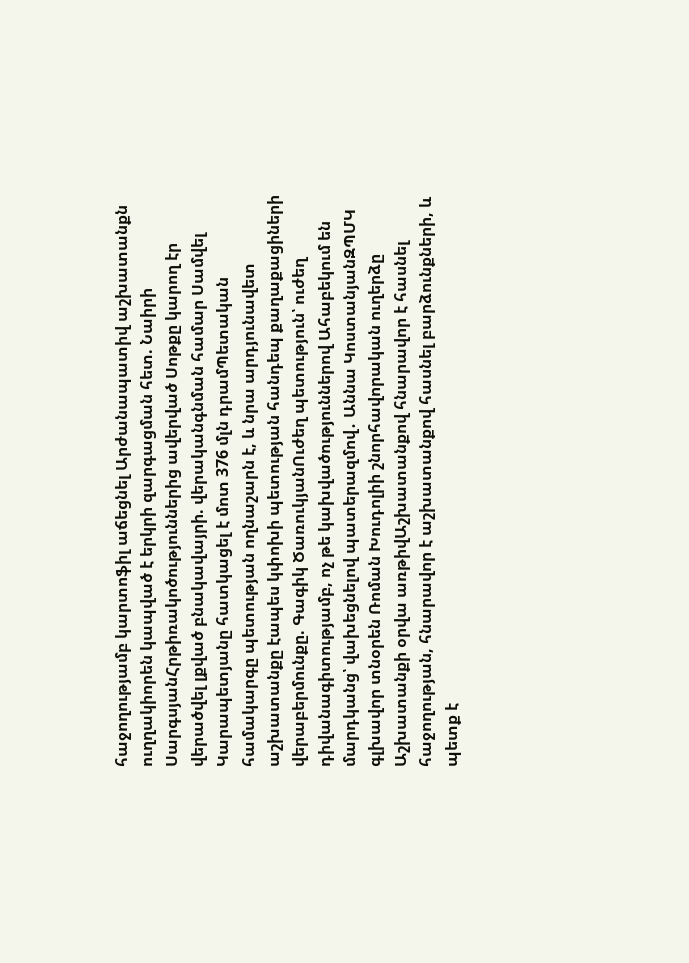հաջողությամբ կարտոֆիլ աճեցնել Արժանապատիվ աշխատանքն ուղղակիորեն կապված է երկրի զարգացման հետ. Նաիրի ՍարգսյանՀրթիռակոծություններից ավերված Սոթքը կարող էր վերածվել լքված բնակավայրի. վերականգնման համար Սամվել Կարապետյանը հատկացել է մոտ 376 մլն դրամՊետական համակարգը պետության ողնաշարն է, և նրա արդյունավետ աշխատանքը էապես կփոխի պետության հանդեպ քաղաքացիների վերաբերմունքը. Գագիկ ԾառուկյանՈւժեղ պետություն՝ ուժեղ դիվանագիտությամբ, ոչ թե կախվածություններով Ահաբեկում են մարդկանց՝ վախեցնելով պատերազմով․ Աննա ԿոստանյանԶՊՄԿ գլխավոր տնօրեն Ռոման Խուդոլիի շնորհավորական ուղերձը Աշխատանքի օրվա առթիվԱշխատանքով հնարավոր է հասնել հաջողության, հնարավոր է աշխատանքով հասնել բարձունքների, և պետք է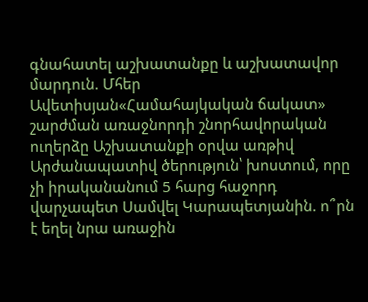գնահատել աշխատանքը և աշխատավոր մարդուն. Մհեր Ավետիսյան«Համահայկական ճակատ» շարժման առաջնորդի շնորհավորական ուղերձը Աշխատանքի օրվա առթիվ Արժանապատիվ ծերություն՝ խոստում, որը չի իրականանում 5 հարց հաջորդ վարչապետ Սամվել Կարապետյանին. ո՞րն է եղել նրա առաջին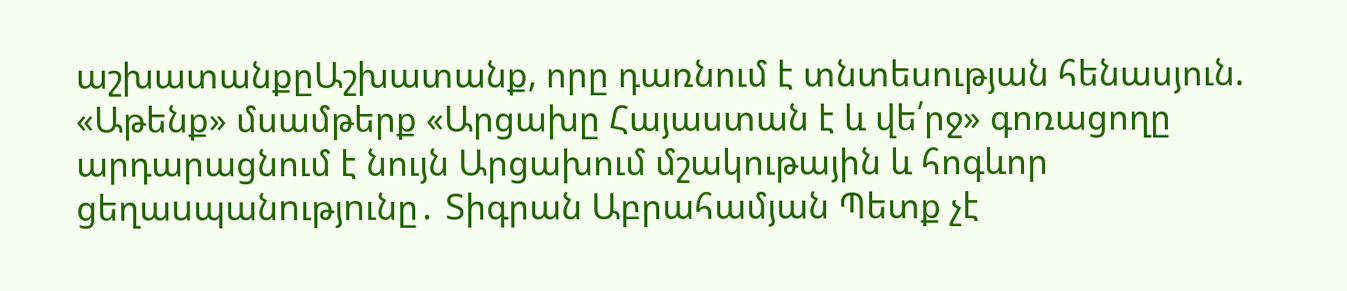աշխատանքըԱշխատանք, որը դառնում է տնտեսության հենասյուն. «Աթենք» մսամթերք «Արցախը Հայաստան է և վե՛րջ» գոռացողը արդարացնում է նույն Արցախում մշակութային և հոգևոր ցեղաuպանnւթյnւնը․ Տիգրան Աբրահամյան Պետք չէ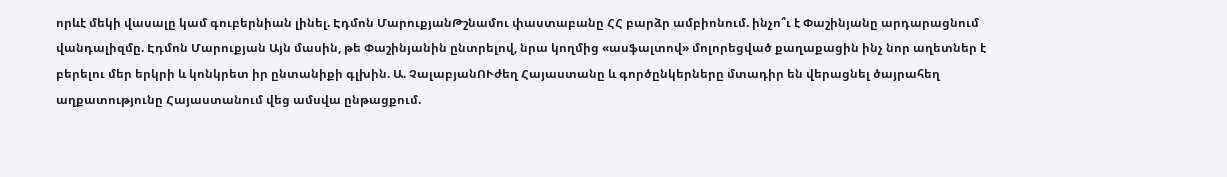որևէ մեկի վասալը կամ գուբերնիան լինել. Էդմոն ՄարուքյանԹշնամու փաստաբանը ՀՀ բարձր ամբիոնում. ինչո՞ւ է Փաշինյանը արդարացնում վանդալիզմը. Էդմոն Մարուքյան Այն մասին, թե Փաշինյանին ընտրելով, նրա կողմից «ասֆալտով» մոլորեցված քաղաքացին ինչ նոր աղետներ է բերելու մեր երկրի և կոնկրետ իր ընտանիքի գլխին. Ա. ՉալաբյանՈՒժեղ Հայաստանը և գործընկերները մտադիր են վերացնել ծայրահեղ աղքատությունը Հայաստանում վեց ամսվա ընթացքում.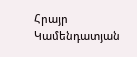Հրայր Կամենդատյան